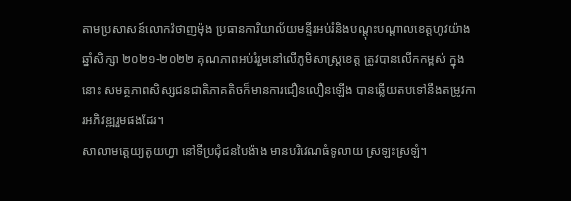តាមប្រសាសន៍លោកវ៉ថាញម៉ុង ប្រធានការិយាល័យមន្ទីរអប់រំនិងបណ្តុះបណ្តាលខេត្តហូវយ៉ាង ឆ្នាំសិក្សា ២០២១-២០២២ គុណភាពអប់រំរួមនៅលើភូមិសាស្រ្តខេត្ត ត្រូវបានលើកកម្ពស់ ក្នុងនោះ សមត្ថភាពសិស្សជនជាតិភាគតិចក៏មានការជឿនលឿនឡើង បានឆ្លើយតបទៅនឹងតម្រូវការអភិវឌ្ឍរួមផងដែរ។
សាលាមត្តេយ្យតូយហ្វា នៅទីប្រជុំជនបៃង៉ាង មានបរិវេណធំទូលាយ ស្រឡះស្រឡំ។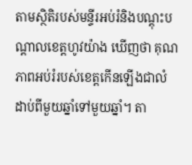តាមស្ថិតិរបស់មន្ទីរអប់រំនិងបណ្តុះបណ្តាលខេត្តហូវយ៉ាង ឃើញថា គុណភាពអប់រំរបស់ខេត្តកើនឡើងជាលំដាប់ពីមួយឆ្នាំទៅមួយឆ្នាំ។ តា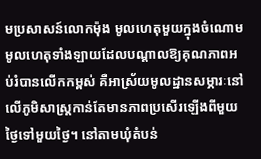មប្រសាសន៍លោកម៉ុង មូលហេតុមួយក្នុងចំណោមមូលហេតុទាំងឡាយដែលបណ្តាលឱ្យគុណភាពអប់រំបានលើកកម្ពស់ គឺអាស្រ័យមូលដ្ឋានសម្ភារៈនៅលើភូមិសាស្រ្តកាន់តែមានភាពប្រសើរឡើងពីមួយថ្ងៃទៅមួយថ្ងៃ។ នៅតាមឃុំតំបន់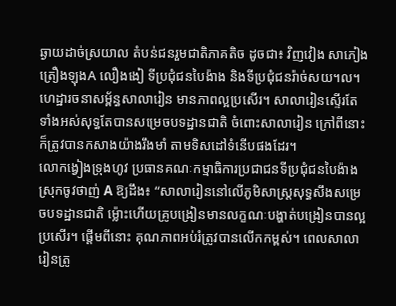ឆ្ងាយដាច់ស្រយាល តំបន់ជនរួមជាតិភាគតិច ដូចជា៖ វិញវៀង សាភៀង ត្រឿងឡុងA លឿងងៀ ទីប្រជុំជនបៃង៉ាង និងទីប្រជុំជនរ៉ាច់សយ។ល។ ហេដ្ឋារចនាសម្ព័ន្ធសាលារៀន មានភាពល្អប្រសើរ។ សាលារៀនស្ទើរតែទាំងអស់សុទ្ធតែបានសម្រេចបទដ្ឋានជាតិ ចំពោះសាលារៀន ក្រៅពីនោះ ក៏ត្រូវបានកសាងយ៉ាងរឹងមាំ តាមទិសដៅទំនើបផងដែរ។
លោកង្វៀងទ្រុងហូវ ប្រធានគណៈកម្មាធិការប្រជាជនទីប្រជុំជនបៃង៉ាង ស្រុកចូវថាញ់ A ឱ្យដឹង៖ “សាលារៀននៅលើភូមិសាស្រ្តសុទ្ធសឹងសម្រេចបទដ្ឋានជាតិ ម្ល៉ោះហើយគ្រូបង្រៀនមានលក្ខណៈបង្ហាត់បង្រៀនបានល្អប្រសើរ។ ផ្តើមពីនោះ គុណភាពអប់រំត្រូវបានលើកកម្ពស់។ ពេលសាលារៀនត្រូ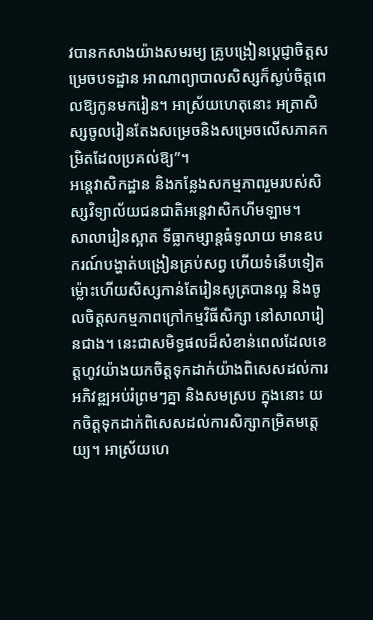វបានកសាងយ៉ាងសមរម្យ គ្រូបង្រៀនប្តេជ្ញាចិត្តសម្រេចបទដ្ឋាន អាណាព្យាបាលសិស្សក៏ស្ងប់ចិត្តពេលឱ្យកូនមករៀន។ អាស្រ័យហេតុនោះ អត្រាសិស្សចូលរៀនតែងសម្រេចនិងសម្រេចលើសភាគកម្រិតដែលប្រគល់ឱ្យ”។
អន្តេវាសិកដ្ឋាន និងកន្លែងសកម្មភាពរួមរបស់សិស្សវិទ្យាល័យជនជាតិអន្តេវាសិកហីមឡាម។
សាលារៀនស្អាត ទីធ្លាកម្សាន្តធំទូលាយ មានឧបករណ៍បង្ហាត់បង្រៀនគ្រប់សព្វ ហើយទំនើបទៀត ម្ល៉ោះហើយសិស្សកាន់តែរៀនសូត្របានល្អ និងចូលចិត្តសកម្មភាពក្រៅកម្មវិធីសិក្សា នៅសាលារៀនជាង។ នេះជាសមិទ្ធផលដ៏សំខាន់ពេលដែលខេត្តហូវយ៉ាងយកចិត្តទុកដាក់យ៉ាងពិសេសដល់ការអភិវឌ្ឍអប់រំព្រមៗគ្នា និងសមស្រប ក្នុងនោះ យកចិត្តទុកដាក់ពិសេសដល់ការសិក្សាកម្រិតមត្តេយ្យ។ អាស្រ័យហេ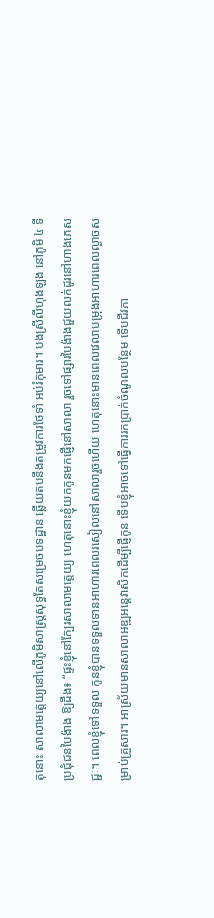តុនោះ សាលាមត្តេយ្យនៅលើភូមិសាស្រ្តសុទ្ធតែសម្រេចបទដ្ឋាន ឆ្លើយតបនឹងតម្រូវការថែទាំ អប់រំកុមារ។ បងស្រីលីហុងឡង នៅភូមិ ៤ ទីប្រជុំជនបៃង៉ាង ឱ្យដឹង៖ “ផ្ទះខ្ញុំនៅក្បែរសាលាមត្តេយ្យ ហេតុនោះខ្ញុំយកកូនមកផ្ញើនៅសាលា រួចទៅផ្សារបៃង៉ាងជួយលក់ដូរនៅហាងភេសជ្ជៈ។ ពេលខ្ញុំទៅទទួល កូនខ្ញុំបានទទួលទានអាហារពេលរសៀលនៅសាលារួចហើយ ហេតុនោះមានពេលវេលាបម្រុងអាហារពេលល្ងាចសម្រាប់គ្រួសារ។ អាស្រ័យមានសាលាអឌ្ឍអន្តេវាសិកដើម្បីផ្ញើកូន ទើបខ្ញុំអាចទៅធ្វើការរកប្រាក់ចំណូលបន្ថែម ទើបជីវភា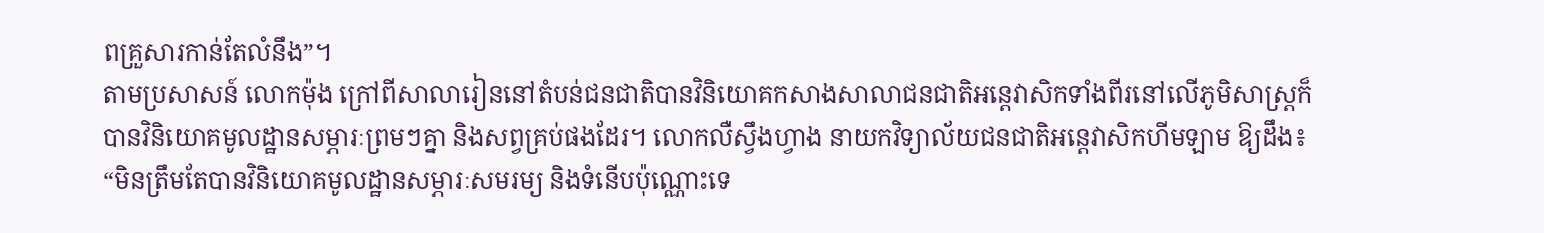ពគ្រួសារកាន់តែលំនឹង”។
តាមប្រសាសន៍ លោកម៉ុង ក្រៅពីសាលារៀននៅតំបន់ជនជាតិបានវិនិយោគកសាងសាលាជនជាតិអន្តេវាសិកទាំងពីរនៅលើភូមិសាស្រ្តក៏បានវិនិយោគមូលដ្ឋានសម្ភារៈព្រមៗគ្នា និងសព្វគ្រប់ផងដែរ។ លោកលឺស្វឹងហ្វាង នាយកវិទ្យាល័យជនជាតិអន្តេវាសិកហីមឡាម ឱ្យដឹង៖ “មិនត្រឹមតែបានវិនិយោគមូលដ្ឋានសម្ភារៈសមរម្យ និងទំនើបប៉ុណ្ណោះទេ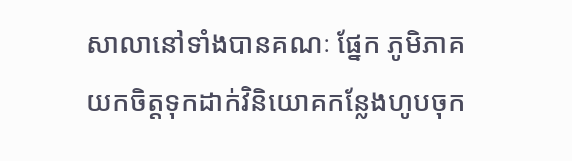សាលានៅទាំងបានគណៈ ផ្នែក ភូមិភាគយកចិត្តទុកដាក់វិនិយោគកន្លែងហូបចុក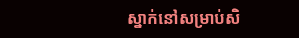ស្នាក់នៅសម្រាប់សិ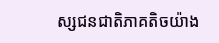ស្សជនជាតិភាគតិចយ៉ាង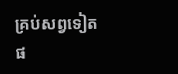គ្រប់សព្វទៀតផ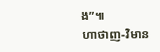ង”៕
ហាថាញ-វិមាន